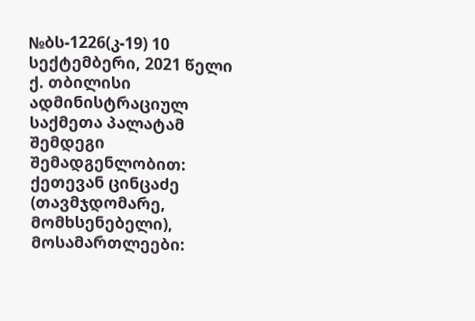№ბს-1226(კ-19) 10 სექტემბერი, 2021 წელი
ქ. თბილისი
ადმინისტრაციულ საქმეთა პალატამ
შემდეგი შემადგენლობით:
ქეთევან ცინცაძე (თავმჯდომარე, მომხსენებელი),
მოსამართლეები: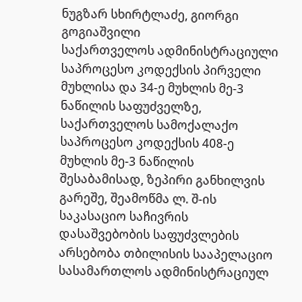ნუგზარ სხირტლაძე, გიორგი გოგიაშვილი
საქართველოს ადმინისტრაციული საპროცესო კოდექსის პირველი მუხლისა და 34-ე მუხლის მე-3 ნაწილის საფუძველზე, საქართველოს სამოქალაქო საპროცესო კოდექსის 408-ე მუხლის მე-3 ნაწილის შესაბამისად, ზეპირი განხილვის გარეშე, შეამოწმა ლ. შ-ის საკასაციო საჩივრის დასაშვებობის საფუძვლების არსებობა თბილისის სააპელაციო სასამართლოს ადმინისტრაციულ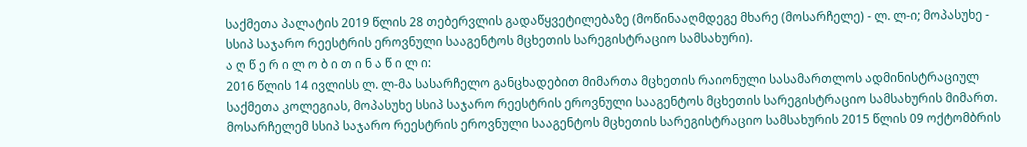საქმეთა პალატის 2019 წლის 28 თებერვლის გადაწყვეტილებაზე (მოწინააღმდეგე მხარე (მოსარჩელე) - ლ. ლ-ი; მოპასუხე - სსიპ საჯარო რეესტრის ეროვნული სააგენტოს მცხეთის სარეგისტრაციო სამსახური).
ა ღ წ ე რ ი ლ ო ბ ი თ ი ნ ა წ ი ლ ი:
2016 წლის 14 ივლისს ლ. ლ-მა სასარჩელო განცხადებით მიმართა მცხეთის რაიონული სასამართლოს ადმინისტრაციულ საქმეთა კოლეგიას, მოპასუხე სსიპ საჯარო რეესტრის ეროვნული სააგენტოს მცხეთის სარეგისტრაციო სამსახურის მიმართ.
მოსარჩელემ სსიპ საჯარო რეესტრის ეროვნული სააგენტოს მცხეთის სარეგისტრაციო სამსახურის 2015 წლის 09 ოქტომბრის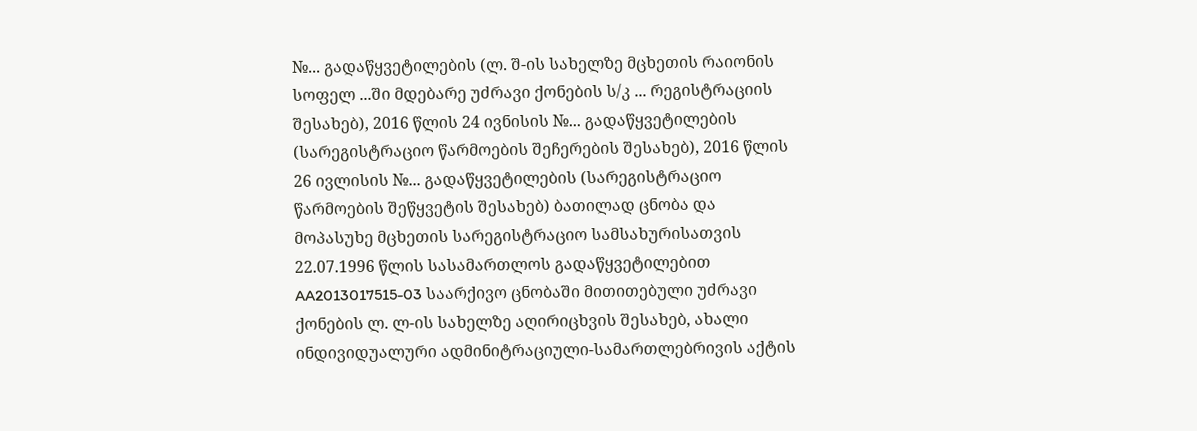№... გადაწყვეტილების (ლ. შ-ის სახელზე მცხეთის რაიონის სოფელ ...ში მდებარე უძრავი ქონების ს/კ ... რეგისტრაციის შესახებ), 2016 წლის 24 ივნისის №... გადაწყვეტილების (სარეგისტრაციო წარმოების შეჩერების შესახებ), 2016 წლის 26 ივლისის №... გადაწყვეტილების (სარეგისტრაციო წარმოების შეწყვეტის შესახებ) ბათილად ცნობა და მოპასუხე მცხეთის სარეგისტრაციო სამსახურისათვის 22.07.1996 წლის სასამართლოს გადაწყვეტილებით AA2013017515-03 საარქივო ცნობაში მითითებული უძრავი ქონების ლ. ლ-ის სახელზე აღირიცხვის შესახებ, ახალი ინდივიდუალური ადმინიტრაციული-სამართლებრივის აქტის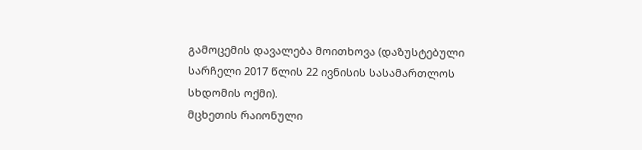გამოცემის დავალება მოითხოვა (დაზუსტებული სარჩელი 2017 წლის 22 ივნისის სასამართლოს სხდომის ოქმი).
მცხეთის რაიონული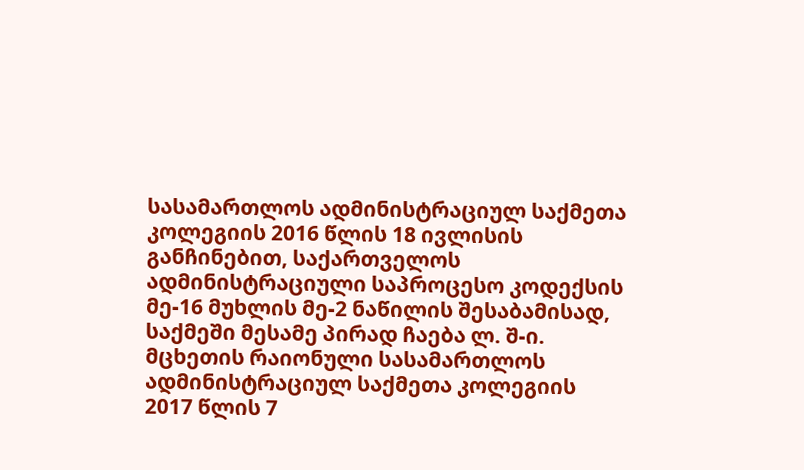სასამართლოს ადმინისტრაციულ საქმეთა კოლეგიის 2016 წლის 18 ივლისის განჩინებით, საქართველოს ადმინისტრაციული საპროცესო კოდექსის მე-16 მუხლის მე-2 ნაწილის შესაბამისად, საქმეში მესამე პირად ჩაება ლ. შ-ი.
მცხეთის რაიონული სასამართლოს ადმინისტრაციულ საქმეთა კოლეგიის 2017 წლის 7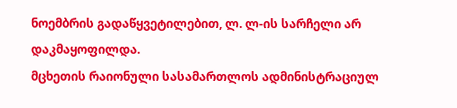ნოემბრის გადაწყვეტილებით, ლ. ლ-ის სარჩელი არ დაკმაყოფილდა.
მცხეთის რაიონული სასამართლოს ადმინისტრაციულ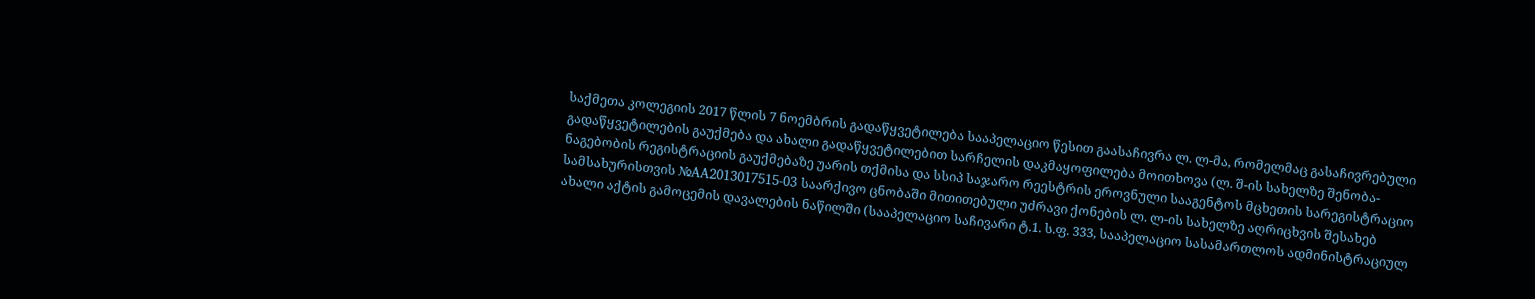საქმეთა კოლეგიის 2017 წლის 7 ნოემბრის გადაწყვეტილება სააპელაციო წესით გაასაჩივრა ლ. ლ-მა, რომელმაც გასაჩივრებული გადაწყვეტილების გაუქმება და ახალი გადაწყვეტილებით სარჩელის დაკმაყოფილება მოითხოვა (ლ. შ-ის სახელზე შენობა-ნაგებობის რეგისტრაციის გაუქმებაზე უარის თქმისა და სსიპ საჯარო რეესტრის ეროვნული სააგენტოს მცხეთის სარეგისტრაციო სამსახურისთვის №AA2013017515-03 საარქივო ცნობაში მითითებული უძრავი ქონების ლ. ლ-ის სახელზე აღრიცხვის შესახებ ახალი აქტის გამოცემის დავალების ნაწილში (სააპელაციო საჩივარი ტ.1. ს.ფ. 333, სააპელაციო სასამართლოს ადმინისტრაციულ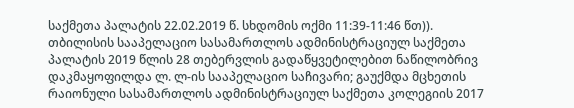საქმეთა პალატის 22.02.2019 წ. სხდომის ოქმი 11:39-11:46 წთ)).
თბილისის სააპელაციო სასამართლოს ადმინისტრაციულ საქმეთა პალატის 2019 წლის 28 თებერვლის გადაწყვეტილებით ნაწილობრივ დაკმაყოფილდა ლ. ლ-ის სააპელაციო საჩივარი; გაუქმდა მცხეთის რაიონული სასამართლოს ადმინისტრაციულ საქმეთა კოლეგიის 2017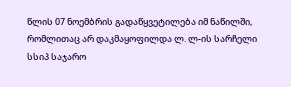წლის 07 ნოემბრის გადაწყვეტილება იმ ნაწილში, რომლითაც არ დაკმაყოფილდა ლ. ლ-ის სარჩელი სსიპ საჯარო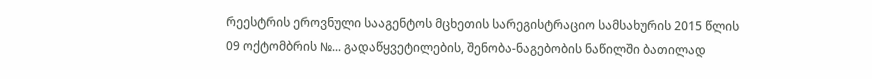რეესტრის ეროვნული სააგენტოს მცხეთის სარეგისტრაციო სამსახურის 2015 წლის 09 ოქტომბრის №... გადაწყვეტილების, შენობა-ნაგებობის ნაწილში ბათილად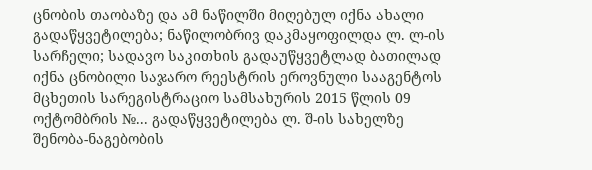ცნობის თაობაზე და ამ ნაწილში მიღებულ იქნა ახალი გადაწყვეტილება; ნაწილობრივ დაკმაყოფილდა ლ. ლ-ის სარჩელი; სადავო საკითხის გადაუწყვეტლად ბათილად იქნა ცნობილი საჯარო რეესტრის ეროვნული სააგენტოს მცხეთის სარეგისტრაციო სამსახურის 2015 წლის 09 ოქტომბრის №... გადაწყვეტილება ლ. შ-ის სახელზე შენობა-ნაგებობის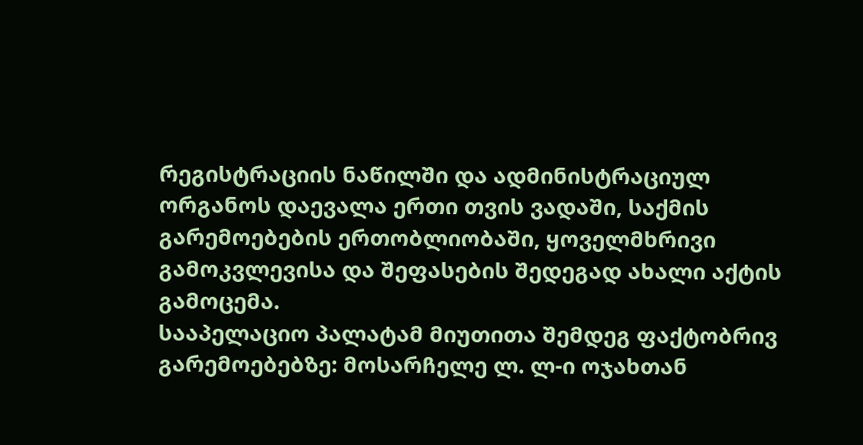რეგისტრაციის ნაწილში და ადმინისტრაციულ ორგანოს დაევალა ერთი თვის ვადაში, საქმის გარემოებების ერთობლიობაში, ყოველმხრივი გამოკვლევისა და შეფასების შედეგად ახალი აქტის გამოცემა.
სააპელაციო პალატამ მიუთითა შემდეგ ფაქტობრივ გარემოებებზე: მოსარჩელე ლ. ლ-ი ოჯახთან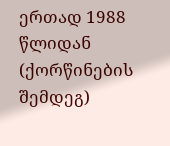ერთად 1988 წლიდან (ქორწინების შემდეგ)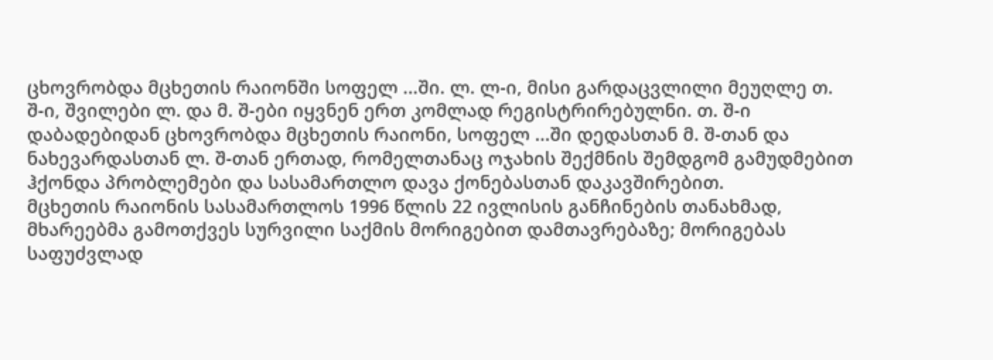ცხოვრობდა მცხეთის რაიონში სოფელ ...ში. ლ. ლ-ი, მისი გარდაცვლილი მეუღლე თ. შ-ი, შვილები ლ. და მ. შ-ები იყვნენ ერთ კომლად რეგისტრირებულნი. თ. შ-ი დაბადებიდან ცხოვრობდა მცხეთის რაიონი, სოფელ ...ში დედასთან მ. შ-თან და ნახევარდასთან ლ. შ-თან ერთად, რომელთანაც ოჯახის შექმნის შემდგომ გამუდმებით ჰქონდა პრობლემები და სასამართლო დავა ქონებასთან დაკავშირებით.
მცხეთის რაიონის სასამართლოს 1996 წლის 22 ივლისის განჩინების თანახმად, მხარეებმა გამოთქვეს სურვილი საქმის მორიგებით დამთავრებაზე; მორიგებას საფუძვლად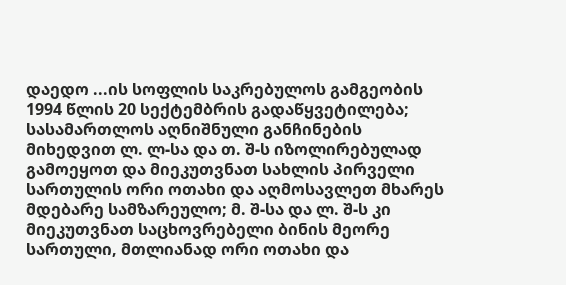დაედო ...ის სოფლის საკრებულოს გამგეობის 1994 წლის 20 სექტემბრის გადაწყვეტილება; სასამართლოს აღნიშნული განჩინების მიხედვით ლ. ლ-სა და თ. შ-ს იზოლირებულად გამოეყოთ და მიეკუთვნათ სახლის პირველი სართულის ორი ოთახი და აღმოსავლეთ მხარეს მდებარე სამზარეულო; მ. შ-სა და ლ. შ-ს კი მიეკუთვნათ საცხოვრებელი ბინის მეორე სართული, მთლიანად ორი ოთახი და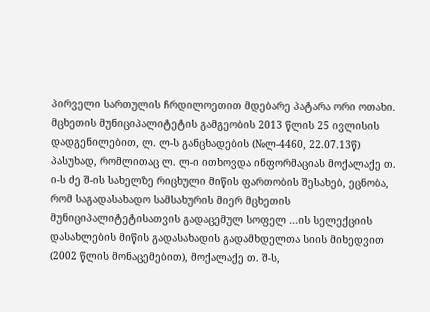პირველი სართულის ჩრდილოეთით მდებარე პატარა ორი ოთახი.
მცხეთის მუნიციპალიტეტის გამგეობის 2013 წლის 25 ივლისის დადგენილებით, ლ. ლ-ს განცხადების (№ლ-4460, 22.07.13წ) პასუხად, რომლითაც ლ. ლ-ი ითხოვდა ინფორმაციას მოქალაქე თ. ი-ს ძე შ-ის სახელზე რიცხული მიწის ფართობის შესახებ, ეცნობა, რომ საგადასახადო სამსახურის მიერ მცხეთის მუნიციპალიტეტისათვის გადაცემულ სოფელ ...ის სელექციის დასახლების მიწის გადასახადის გადამხდელთა სიის მიხედვით (2002 წლის მონაცემებით), მოქალაქე თ. შ-ს,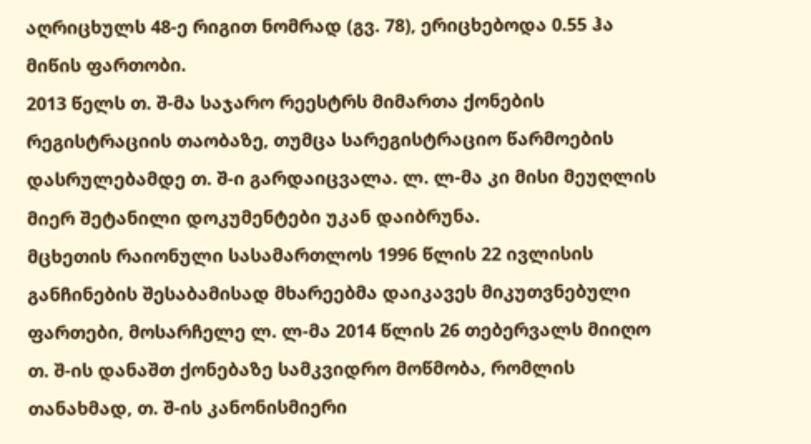აღრიცხულს 48-ე რიგით ნომრად (გვ. 78), ერიცხებოდა 0.55 ჰა მიწის ფართობი.
2013 წელს თ. შ-მა საჯარო რეესტრს მიმართა ქონების რეგისტრაციის თაობაზე, თუმცა სარეგისტრაციო წარმოების დასრულებამდე თ. შ-ი გარდაიცვალა. ლ. ლ-მა კი მისი მეუღლის მიერ შეტანილი დოკუმენტები უკან დაიბრუნა.
მცხეთის რაიონული სასამართლოს 1996 წლის 22 ივლისის განჩინების შესაბამისად მხარეებმა დაიკავეს მიკუთვნებული ფართები, მოსარჩელე ლ. ლ-მა 2014 წლის 26 თებერვალს მიიღო თ. შ-ის დანაშთ ქონებაზე სამკვიდრო მოწმობა, რომლის თანახმად, თ. შ-ის კანონისმიერი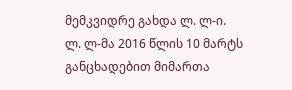მემკვიდრე გახდა ლ. ლ-ი.
ლ. ლ-მა 2016 წლის 10 მარტს განცხადებით მიმართა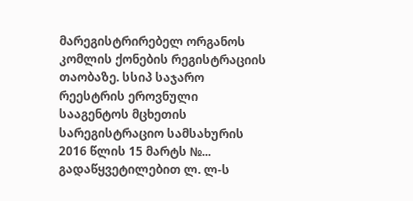მარეგისტრირებელ ორგანოს კომლის ქონების რეგისტრაციის თაობაზე. სსიპ საჯარო რეესტრის ეროვნული სააგენტოს მცხეთის სარეგისტრაციო სამსახურის 2016 წლის 15 მარტს №... გადაწყვეტილებით ლ. ლ-ს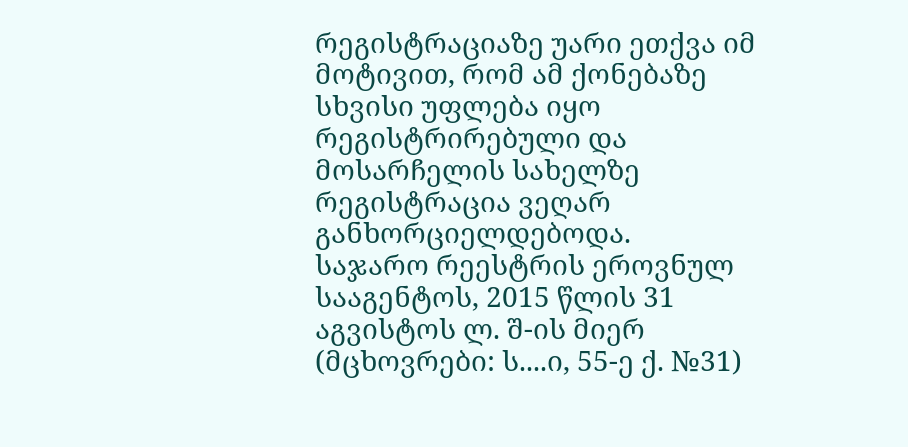რეგისტრაციაზე უარი ეთქვა იმ მოტივით, რომ ამ ქონებაზე სხვისი უფლება იყო რეგისტრირებული და მოსარჩელის სახელზე რეგისტრაცია ვეღარ განხორციელდებოდა.
საჯარო რეესტრის ეროვნულ სააგენტოს, 2015 წლის 31 აგვისტოს ლ. შ-ის მიერ (მცხოვრები: ს....ი, 55-ე ქ. №31)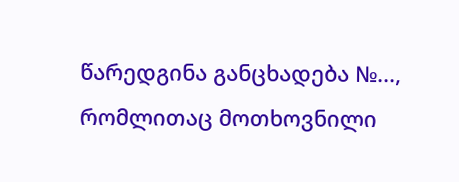წარედგინა განცხადება №..., რომლითაც მოთხოვნილი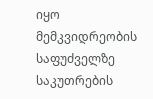იყო მემკვიდრეობის საფუძველზე საკუთრების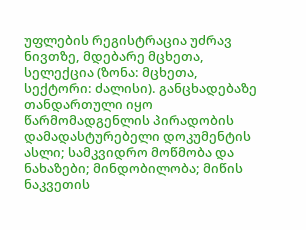უფლების რეგისტრაცია უძრავ ნივთზე, მდებარე მცხეთა, სელექცია (ზონა: მცხეთა, სექტორი: ძალისი). განცხადებაზე თანდართული იყო წარმომადგენლის პირადობის დამადასტურებელი დოკუმენტის ასლი; სამკვიდრო მოწმობა და ნახაზები; მინდობილობა; მიწის ნაკვეთის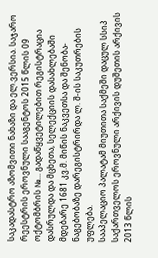საკადასტრო აზომვითი ნახაზი და ელ.ვერსია. საჯარო რეესტრის ეროვნული სააგენტოს 2015 წლის 09 ოქტომბრის №... გადაწყვეტილებით რეგისტრაცია დასრულდა და მცხეთა, სელექციის დასახლებაში მდებარე 1681 კვ.მ. მიწის ნაკვეთსა და შენობა-ნაგებობაზე დარეგისტრირდა ლ. შ-ის საკუთრების უფლება.
სააპელაციო პალატამ მიუთითა საქმეში დაცულ სსიპ საქართველოს ეროვნული არქივის დუშეთის არქივის 2013 წლის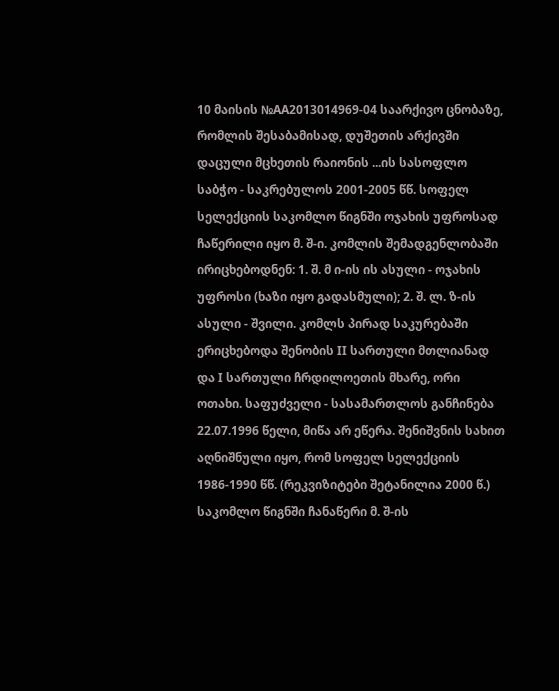10 მაისის №AA2013014969-04 საარქივო ცნობაზე, რომლის შესაბამისად, დუშეთის არქივში დაცული მცხეთის რაიონის ...ის სასოფლო საბჭო - საკრებულოს 2001-2005 წწ. სოფელ სელექციის საკომლო წიგნში ოჯახის უფროსად ჩაწერილი იყო მ. შ-ი. კომლის შემადგენლობაში ირიცხებოდნენ: 1. შ. მ ი-ის ის ასული - ოჯახის უფროსი (ხაზი იყო გადასმული); 2. შ. ლ. ზ-ის ასული - შვილი. კომლს პირად საკურებაში ერიცხებოდა შენობის II სართული მთლიანად და I სართული ჩრდილოეთის მხარე, ორი ოთახი. საფუძველი - სასამართლოს განჩინება 22.07.1996 წელი, მიწა არ ეწერა. შენიშვნის სახით აღნიშნული იყო, რომ სოფელ სელექციის 1986-1990 წწ. (რეკვიზიტები შეტანილია 2000 წ.) საკომლო წიგნში ჩანაწერი მ. შ-ის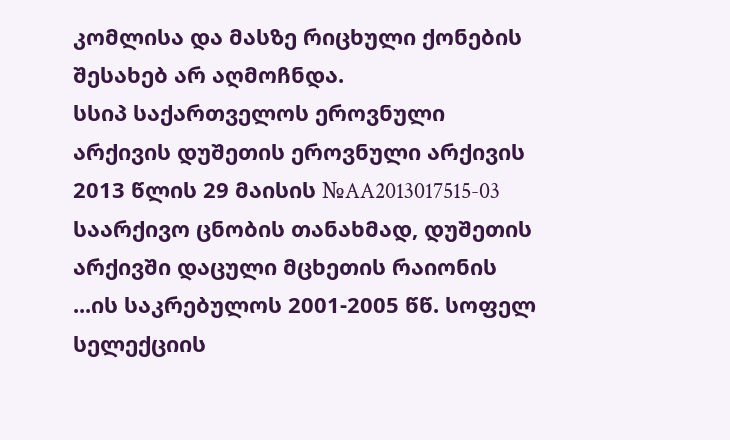კომლისა და მასზე რიცხული ქონების შესახებ არ აღმოჩნდა.
სსიპ საქართველოს ეროვნული არქივის დუშეთის ეროვნული არქივის 2013 წლის 29 მაისის №AA2013017515-03 საარქივო ცნობის თანახმად, დუშეთის არქივში დაცული მცხეთის რაიონის ...ის საკრებულოს 2001-2005 წწ. სოფელ სელექციის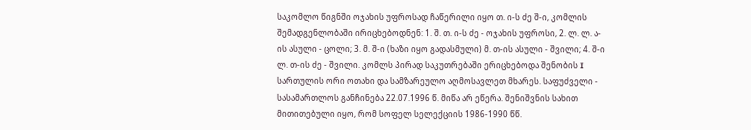საკომლო წიგნში ოჯახის უფროსად ჩაწერილი იყო თ. ი-ს ძე შ-ი, კომლის შემადგენლობაში ირიცხებოდნენ: 1. შ. თ. ი-ს ძე - ოჯახის უფროსი, 2. ლ. ლ. ა-ის ასული - ცოლი; 3. მ. შ-ი (ხაზი იყო გადასმული) მ. თ-ის ასული - შვილი; 4. შ-ი ლ. თ-ის ძე - შვილი. კომლს პირად საკუთრებაში ერიცხებოდა შენობის I სართულის ორი ოთახი და სამზარეულო აღმოსავლეთ მხარეს. საფუძველი - სასამართლოს განჩინება 22.07.1996 წ. მიწა არ ეწერა. შენიშვნის სახით მითითებული იყო, რომ სოფელ სელექციის 1986-1990 წწ.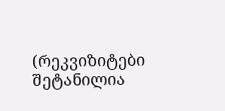(რეკვიზიტები შეტანილია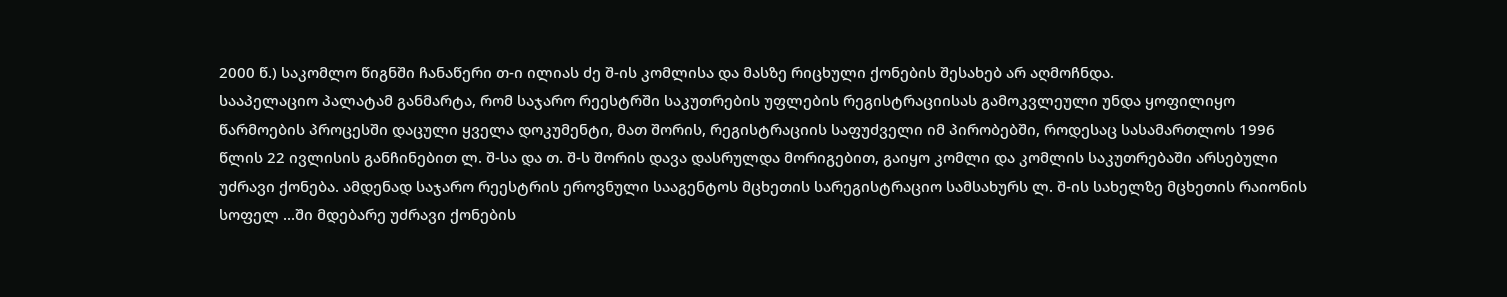2000 წ.) საკომლო წიგნში ჩანაწერი თ-ი ილიას ძე შ-ის კომლისა და მასზე რიცხული ქონების შესახებ არ აღმოჩნდა.
სააპელაციო პალატამ განმარტა, რომ საჯარო რეესტრში საკუთრების უფლების რეგისტრაციისას გამოკვლეული უნდა ყოფილიყო წარმოების პროცესში დაცული ყველა დოკუმენტი, მათ შორის, რეგისტრაციის საფუძველი იმ პირობებში, როდესაც სასამართლოს 1996 წლის 22 ივლისის განჩინებით ლ. შ-სა და თ. შ-ს შორის დავა დასრულდა მორიგებით, გაიყო კომლი და კომლის საკუთრებაში არსებული უძრავი ქონება. ამდენად საჯარო რეესტრის ეროვნული სააგენტოს მცხეთის სარეგისტრაციო სამსახურს ლ. შ-ის სახელზე მცხეთის რაიონის სოფელ ...ში მდებარე უძრავი ქონების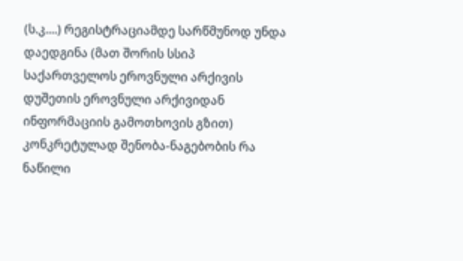(ს.კ....) რეგისტრაციამდე სარწმუნოდ უნდა დაედგინა (მათ შორის სსიპ საქართველოს ეროვნული არქივის დუშეთის ეროვნული არქივიდან ინფორმაციის გამოთხოვის გზით) კონკრეტულად შენობა-ნაგებობის რა ნაწილი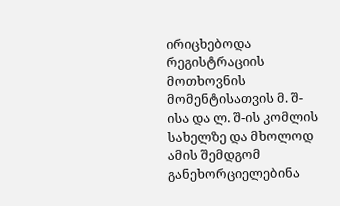ირიცხებოდა რეგისტრაციის მოთხოვნის მომენტისათვის მ. შ-ისა და ლ. შ-ის კომლის სახელზე და მხოლოდ ამის შემდგომ განეხორციელებინა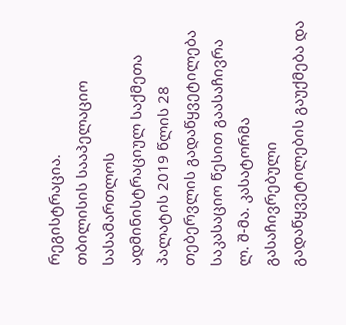რეგისტრაცია.
თბილისის სააპელაციო სასამართლოს ადმინისტრაციულ საქმეთა პალატის 2019 წლის 28 თებერვლის გადაწყვეტილება საკასაციო წესით გაასაჩივრა ლ. შ-მა. კასატორმა გასაჩივრებული გადაწყვეტილების გაუქმება და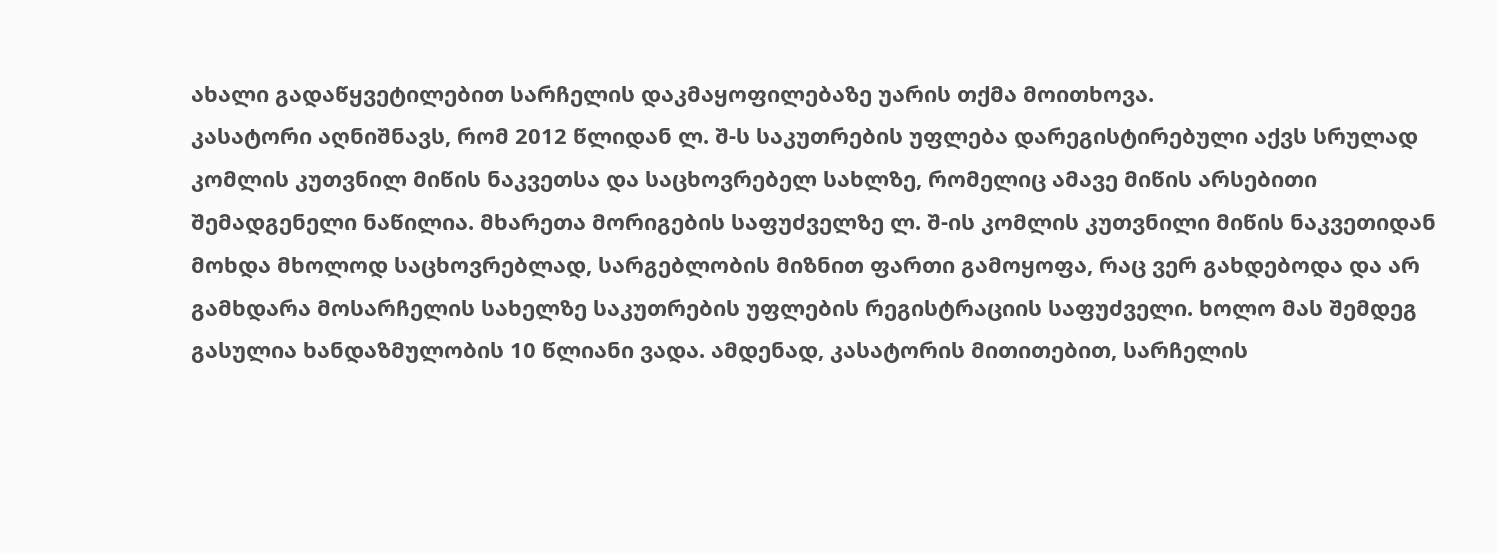ახალი გადაწყვეტილებით სარჩელის დაკმაყოფილებაზე უარის თქმა მოითხოვა.
კასატორი აღნიშნავს, რომ 2012 წლიდან ლ. შ-ს საკუთრების უფლება დარეგისტირებული აქვს სრულად კომლის კუთვნილ მიწის ნაკვეთსა და საცხოვრებელ სახლზე, რომელიც ამავე მიწის არსებითი შემადგენელი ნაწილია. მხარეთა მორიგების საფუძველზე ლ. შ-ის კომლის კუთვნილი მიწის ნაკვეთიდან მოხდა მხოლოდ საცხოვრებლად, სარგებლობის მიზნით ფართი გამოყოფა, რაც ვერ გახდებოდა და არ გამხდარა მოსარჩელის სახელზე საკუთრების უფლების რეგისტრაციის საფუძველი. ხოლო მას შემდეგ გასულია ხანდაზმულობის 10 წლიანი ვადა. ამდენად, კასატორის მითითებით, სარჩელის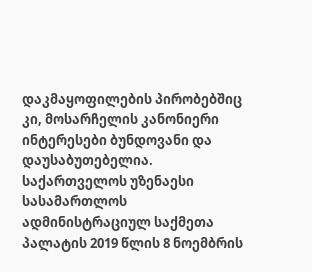დაკმაყოფილების პირობებშიც კი, მოსარჩელის კანონიერი ინტერესები ბუნდოვანი და დაუსაბუთებელია.
საქართველოს უზენაესი სასამართლოს ადმინისტრაციულ საქმეთა პალატის 2019 წლის 8 ნოემბრის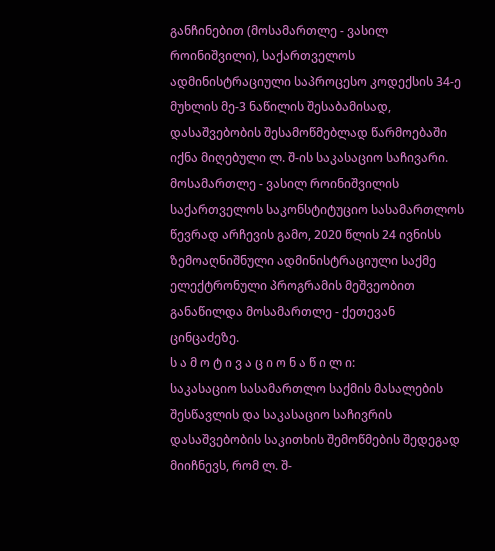განჩინებით (მოსამართლე - ვასილ როინიშვილი), საქართველოს ადმინისტრაციული საპროცესო კოდექსის 34-ე მუხლის მე-3 ნაწილის შესაბამისად, დასაშვებობის შესამოწმებლად წარმოებაში იქნა მიღებული ლ. შ-ის საკასაციო საჩივარი.
მოსამართლე - ვასილ როინიშვილის საქართველოს საკონსტიტუციო სასამართლოს წევრად არჩევის გამო, 2020 წლის 24 ივნისს ზემოაღნიშნული ადმინისტრაციული საქმე ელექტრონული პროგრამის მეშვეობით განაწილდა მოსამართლე - ქეთევან ცინცაძეზე.
ს ა მ ო ტ ი ვ ა ც ი ო ნ ა წ ი ლ ი:
საკასაციო სასამართლო საქმის მასალების შესწავლის და საკასაციო საჩივრის დასაშვებობის საკითხის შემოწმების შედეგად მიიჩნევს, რომ ლ. შ-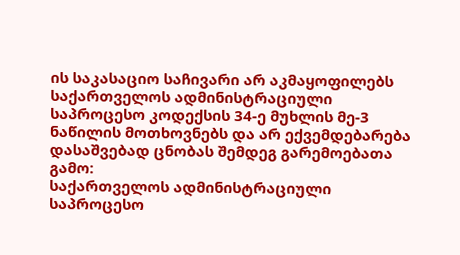ის საკასაციო საჩივარი არ აკმაყოფილებს საქართველოს ადმინისტრაციული საპროცესო კოდექსის 34-ე მუხლის მე-3 ნაწილის მოთხოვნებს და არ ექვემდებარება დასაშვებად ცნობას შემდეგ გარემოებათა გამო:
საქართველოს ადმინისტრაციული საპროცესო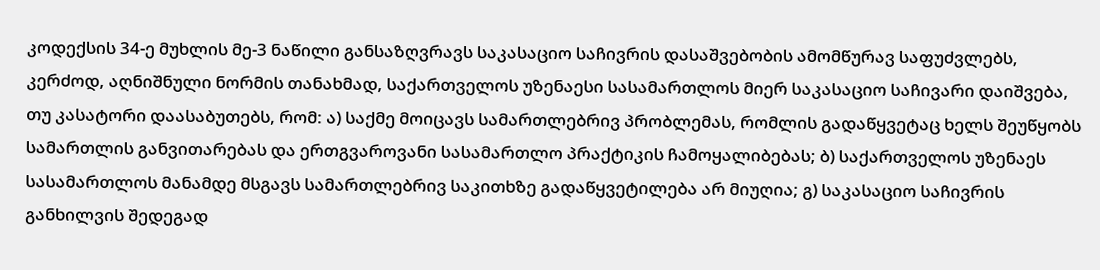კოდექსის 34-ე მუხლის მე-3 ნაწილი განსაზღვრავს საკასაციო საჩივრის დასაშვებობის ამომწურავ საფუძვლებს, კერძოდ, აღნიშნული ნორმის თანახმად, საქართველოს უზენაესი სასამართლოს მიერ საკასაციო საჩივარი დაიშვება, თუ კასატორი დაასაბუთებს, რომ: ა) საქმე მოიცავს სამართლებრივ პრობლემას, რომლის გადაწყვეტაც ხელს შეუწყობს სამართლის განვითარებას და ერთგვაროვანი სასამართლო პრაქტიკის ჩამოყალიბებას; ბ) საქართველოს უზენაეს სასამართლოს მანამდე მსგავს სამართლებრივ საკითხზე გადაწყვეტილება არ მიუღია; გ) საკასაციო საჩივრის განხილვის შედეგად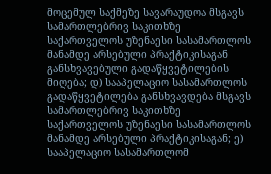მოცემულ საქმეზე სავარაუდოა მსგავს სამართლებრივ საკითხზე საქართველოს უზენაესი სასამართლოს მანამდე არსებული პრაქტიკისაგან განსხვავებული გადაწყვეტილების მიღება; დ) სააპელაციო სასამართლოს გადაწყვეტილება განსხვავდება მსგავს სამართლებრივ საკითხზე საქართველოს უზენაესი სასამართლოს მანამდე არსებული პრაქტიკისაგან; ე) სააპელაციო სასამართლომ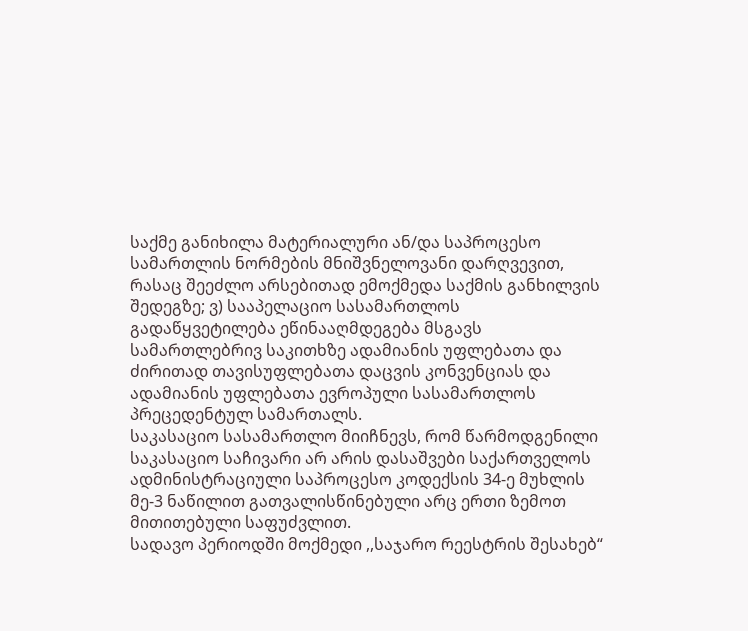საქმე განიხილა მატერიალური ან/და საპროცესო სამართლის ნორმების მნიშვნელოვანი დარღვევით, რასაც შეეძლო არსებითად ემოქმედა საქმის განხილვის შედეგზე; ვ) სააპელაციო სასამართლოს გადაწყვეტილება ეწინააღმდეგება მსგავს სამართლებრივ საკითხზე ადამიანის უფლებათა და ძირითად თავისუფლებათა დაცვის კონვენციას და ადამიანის უფლებათა ევროპული სასამართლოს პრეცედენტულ სამართალს.
საკასაციო სასამართლო მიიჩნევს, რომ წარმოდგენილი საკასაციო საჩივარი არ არის დასაშვები საქართველოს ადმინისტრაციული საპროცესო კოდექსის 34-ე მუხლის მე-3 ნაწილით გათვალისწინებული არც ერთი ზემოთ მითითებული საფუძვლით.
სადავო პერიოდში მოქმედი ,,საჯარო რეესტრის შესახებ“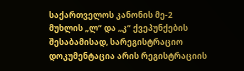საქართველოს კანონის მე-2 მუხლის „ლ“ და ,,კ“ ქვეპუნქების შესაბამისად, სარეგისტრაციო დოკუმენტაცია არის რეგისტრაციის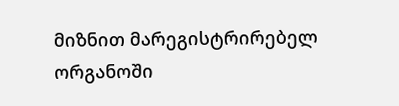მიზნით მარეგისტრირებელ ორგანოში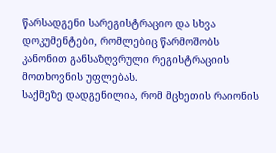წარსადგენი სარეგისტრაციო და სხვა დოკუმენტები, რომლებიც წარმოშობს კანონით განსაზღვრული რეგისტრაციის მოთხოვნის უფლებას.
საქმეზე დადგენილია, რომ მცხეთის რაიონის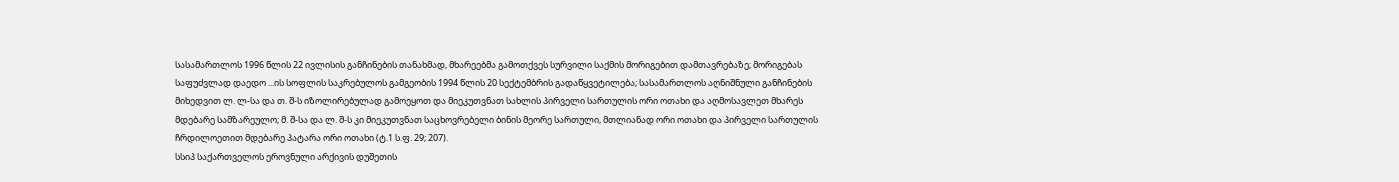სასამართლოს 1996 წლის 22 ივლისის განჩინების თანახმად, მხარეებმა გამოთქვეს სურვილი საქმის მორიგებით დამთავრებაზე; მორიგებას საფუძვლად დაედო ...ის სოფლის საკრებულოს გამგეობის 1994 წლის 20 სექტემბრის გადაწყვეტილება; სასამართლოს აღნიშნული განჩინების მიხედვით ლ. ლ-სა და თ. შ-ს იზოლირებულად გამოეყოთ და მიეკუთვნათ სახლის პირველი სართულის ორი ოთახი და აღმოსავლეთ მხარეს მდებარე სამზარეულო; მ. შ-სა და ლ. შ-ს კი მიეკუთვნათ საცხოვრებელი ბინის მეორე სართული, მთლიანად ორი ოთახი და პირველი სართულის ჩრდილოეთით მდებარე პატარა ორი ოთახი (ტ.1 ს.ფ. 29; 207).
სსიპ საქართველოს ეროვნული არქივის დუშეთის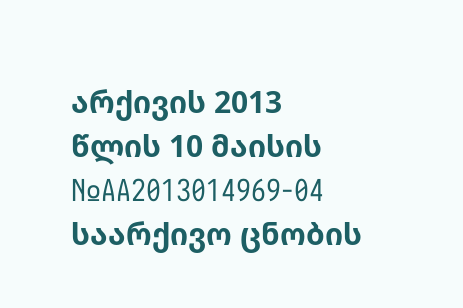არქივის 2013 წლის 10 მაისის №AA2013014969-04 საარქივო ცნობის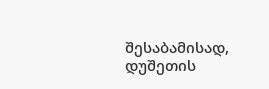შესაბამისად, დუშეთის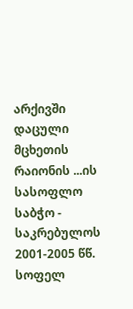არქივში დაცული მცხეთის რაიონის ...ის სასოფლო საბჭო - საკრებულოს 2001-2005 წწ. სოფელ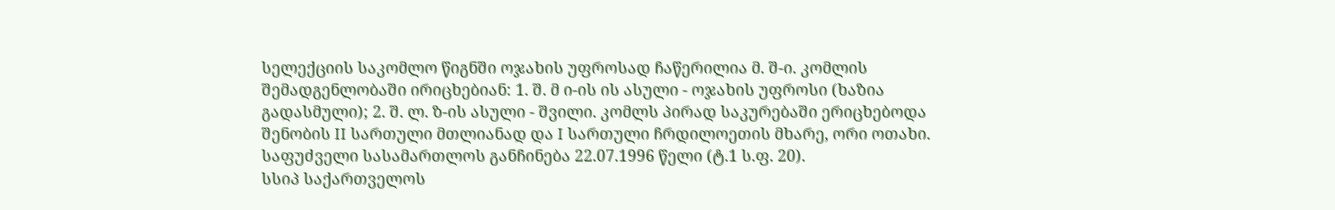სელექციის საკომლო წიგნში ოჯახის უფროსად ჩაწერილია მ. შ-ი. კომლის შემადგენლობაში ირიცხებიან: 1. შ. მ ი-ის ის ასული - ოჯახის უფროსი (ხაზია გადასმული); 2. შ. ლ. ზ-ის ასული - შვილი. კომლს პირად საკურებაში ერიცხებოდა შენობის II სართული მთლიანად და I სართული ჩრდილოეთის მხარე, ორი ოთახი. საფუძველი სასამართლოს განჩინება 22.07.1996 წელი (ტ.1 ს.ფ. 20).
სსიპ საქართველოს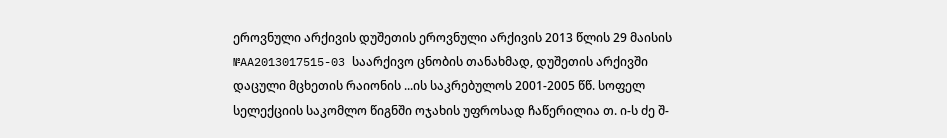ეროვნული არქივის დუშეთის ეროვნული არქივის 2013 წლის 29 მაისის №AA2013017515-03 საარქივო ცნობის თანახმად, დუშეთის არქივში დაცული მცხეთის რაიონის ...ის საკრებულოს 2001-2005 წწ. სოფელ სელექციის საკომლო წიგნში ოჯახის უფროსად ჩაწერილია თ. ი-ს ძე შ-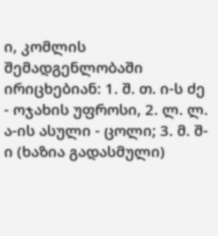ი, კომლის შემადგენლობაში ირიცხებიან: 1. შ. თ. ი-ს ძე - ოჯახის უფროსი, 2. ლ. ლ. ა-ის ასული - ცოლი; 3. მ. შ-ი (ხაზია გადასმული)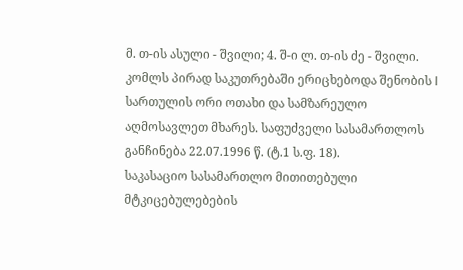მ. თ-ის ასული - შვილი; 4. შ-ი ლ. თ-ის ძე - შვილი. კომლს პირად საკუთრებაში ერიცხებოდა შენობის I სართულის ორი ოთახი და სამზარეულო აღმოსავლეთ მხარეს. საფუძველი სასამართლოს განჩინება 22.07.1996 წ. (ტ.1 ს.ფ. 18).
საკასაციო სასამართლო მითითებული მტკიცებულებების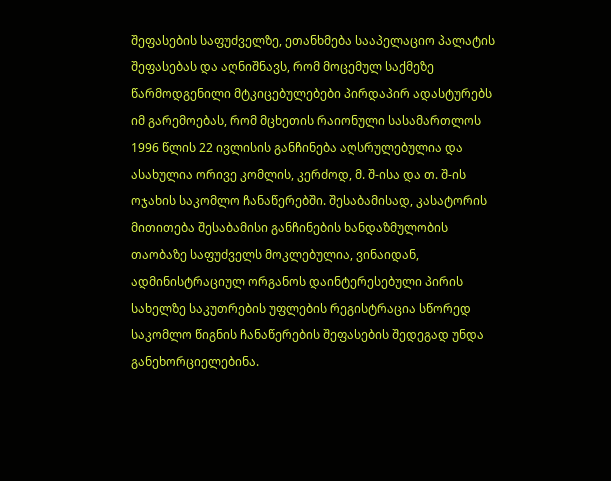შეფასების საფუძველზე, ეთანხმება სააპელაციო პალატის შეფასებას და აღნიშნავს, რომ მოცემულ საქმეზე წარმოდგენილი მტკიცებულებები პირდაპირ ადასტურებს იმ გარემოებას, რომ მცხეთის რაიონული სასამართლოს 1996 წლის 22 ივლისის განჩინება აღსრულებულია და ასახულია ორივე კომლის, კერძოდ, მ. შ-ისა და თ. შ-ის ოჯახის საკომლო ჩანაწერებში. შესაბამისად, კასატორის მითითება შესაბამისი განჩინების ხანდაზმულობის თაობაზე საფუძველს მოკლებულია, ვინაიდან, ადმინისტრაციულ ორგანოს დაინტერესებული პირის სახელზე საკუთრების უფლების რეგისტრაცია სწორედ საკომლო წიგნის ჩანაწერების შეფასების შედეგად უნდა განეხორციელებინა.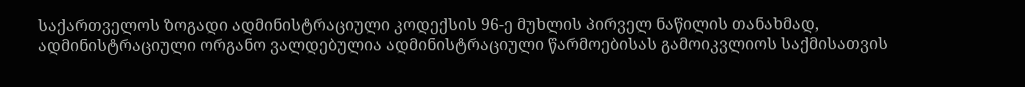საქართველოს ზოგადი ადმინისტრაციული კოდექსის 96-ე მუხლის პირველ ნაწილის თანახმად, ადმინისტრაციული ორგანო ვალდებულია ადმინისტრაციული წარმოებისას გამოიკვლიოს საქმისათვის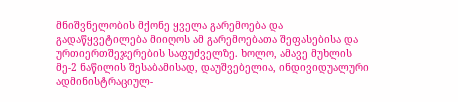მნიშვნელობის მქონე ყველა გარემოება და გადაწყვეტილება მიიღოს ამ გარემოებათა შეფასებისა და ურთიერთშეჯერების საფუძველზე. ხოლო, ამავე მუხლის მე-2 ნაწილის შესაბამისად, დაუშვებელია, ინდივიდუალური ადმინისტრაციულ-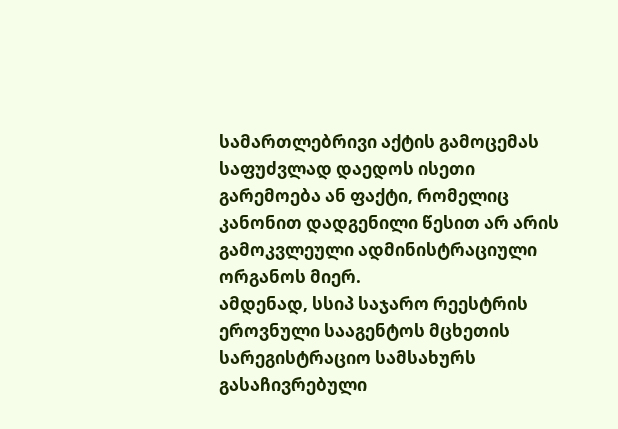სამართლებრივი აქტის გამოცემას საფუძვლად დაედოს ისეთი გარემოება ან ფაქტი, რომელიც კანონით დადგენილი წესით არ არის გამოკვლეული ადმინისტრაციული ორგანოს მიერ.
ამდენად, სსიპ საჯარო რეესტრის ეროვნული სააგენტოს მცხეთის სარეგისტრაციო სამსახურს გასაჩივრებული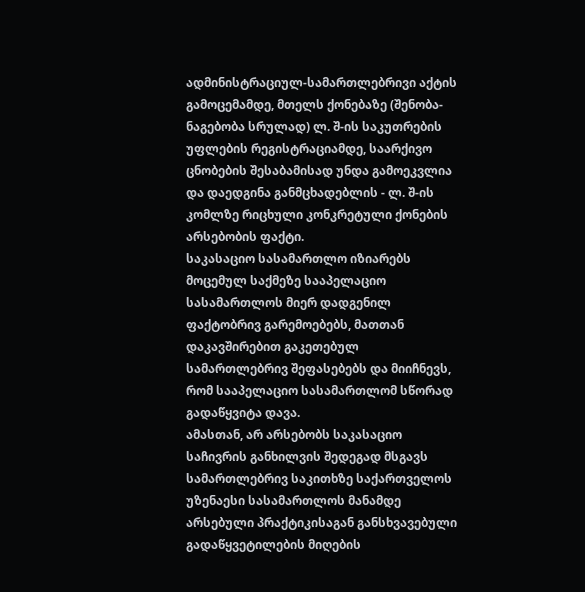ადმინისტრაციულ-სამართლებრივი აქტის გამოცემამდე, მთელს ქონებაზე (შენობა-ნაგებობა სრულად) ლ. შ-ის საკუთრების უფლების რეგისტრაციამდე, საარქივო ცნობების შესაბამისად უნდა გამოეკვლია და დაედგინა განმცხადებლის - ლ. შ-ის კომლზე რიცხული კონკრეტული ქონების არსებობის ფაქტი.
საკასაციო სასამართლო იზიარებს მოცემულ საქმეზე სააპელაციო სასამართლოს მიერ დადგენილ ფაქტობრივ გარემოებებს, მათთან დაკავშირებით გაკეთებულ სამართლებრივ შეფასებებს და მიიჩნევს, რომ სააპელაციო სასამართლომ სწორად გადაწყვიტა დავა.
ამასთან, არ არსებობს საკასაციო საჩივრის განხილვის შედეგად მსგავს სამართლებრივ საკითხზე საქართველოს უზენაესი სასამართლოს მანამდე არსებული პრაქტიკისაგან განსხვავებული გადაწყვეტილების მიღების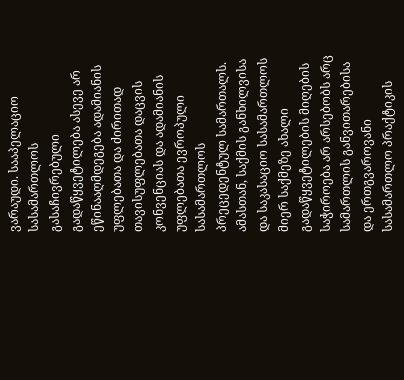ვარაუდი. სააპელაციო სასამართლოს გასაჩივრებული გადაწყვეტილება ასევე არ ეწინააღმდეგება ადამიანის უფლებათა და ძირითად თავისუფლებათა დაცვის კონვენციას და ადამიანის უფლებათა ევროპული სასამართლოს პრეცედენტულ სამართალს. ამასთან, საქმის განხილვისა და საკასაციო სასამართლოს მიერ საქმეზე ახალი გადაწყვეტილების მიღების საჭიროება არ არსებობს არც სამართლის განვითარებისა და ერთგვაროვანი სასამართლო პრაქტიკის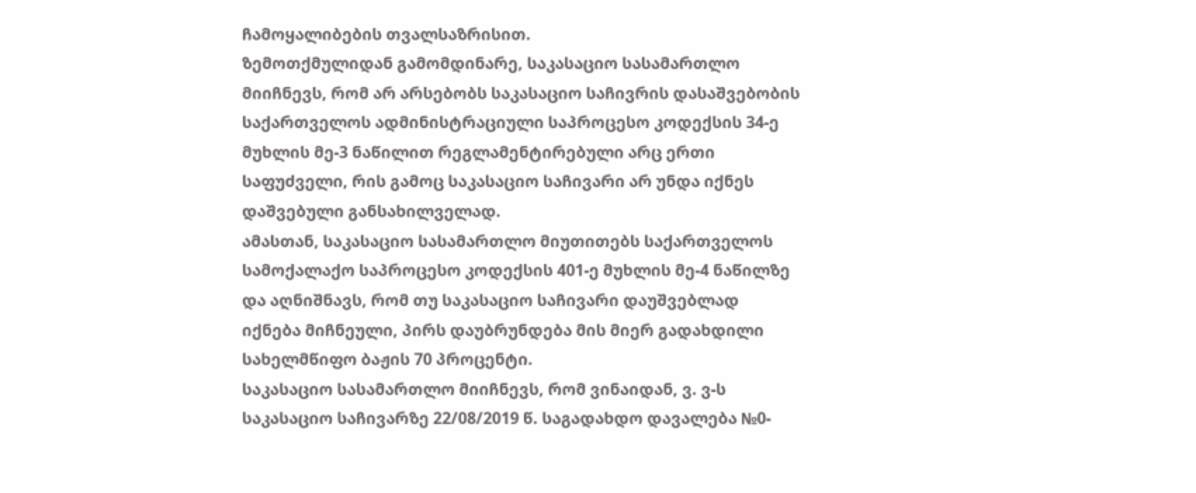ჩამოყალიბების თვალსაზრისით.
ზემოთქმულიდან გამომდინარე, საკასაციო სასამართლო მიიჩნევს, რომ არ არსებობს საკასაციო საჩივრის დასაშვებობის საქართველოს ადმინისტრაციული საპროცესო კოდექსის 34-ე მუხლის მე-3 ნაწილით რეგლამენტირებული არც ერთი საფუძველი, რის გამოც საკასაციო საჩივარი არ უნდა იქნეს დაშვებული განსახილველად.
ამასთან, საკასაციო სასამართლო მიუთითებს საქართველოს სამოქალაქო საპროცესო კოდექსის 401-ე მუხლის მე-4 ნაწილზე და აღნიშნავს, რომ თუ საკასაციო საჩივარი დაუშვებლად იქნება მიჩნეული, პირს დაუბრუნდება მის მიერ გადახდილი სახელმწიფო ბაჟის 70 პროცენტი.
საკასაციო სასამართლო მიიჩნევს, რომ ვინაიდან, ვ. ვ-ს საკასაციო საჩივარზე 22/08/2019 წ. საგადახდო დავალება №0-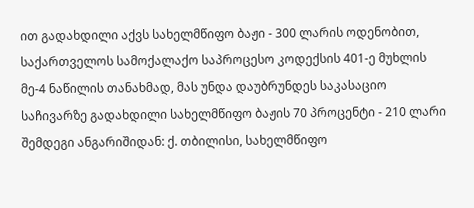ით გადახდილი აქვს სახელმწიფო ბაჟი - 300 ლარის ოდენობით, საქართველოს სამოქალაქო საპროცესო კოდექსის 401-ე მუხლის მე-4 ნაწილის თანახმად, მას უნდა დაუბრუნდეს საკასაციო საჩივარზე გადახდილი სახელმწიფო ბაჟის 70 პროცენტი - 210 ლარი შემდეგი ანგარიშიდან: ქ. თბილისი, სახელმწიფო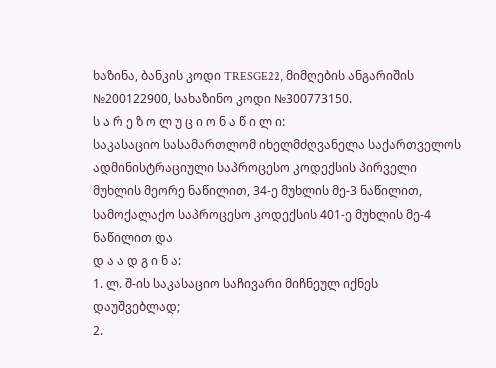ხაზინა, ბანკის კოდი TRESGE22, მიმღების ანგარიშის №200122900, სახაზინო კოდი №300773150.
ს ა რ ე ზ ო ლ უ ც ი ო ნ ა წ ი ლ ი:
საკასაციო სასამართლომ იხელმძღვანელა საქართველოს ადმინისტრაციული საპროცესო კოდექსის პირველი მუხლის მეორე ნაწილით, 34-ე მუხლის მე-3 ნაწილით, სამოქალაქო საპროცესო კოდექსის 401-ე მუხლის მე-4 ნაწილით და
დ ა ა დ გ ი ნ ა:
1. ლ. შ-ის საკასაციო საჩივარი მიჩნეულ იქნეს დაუშვებლად;
2.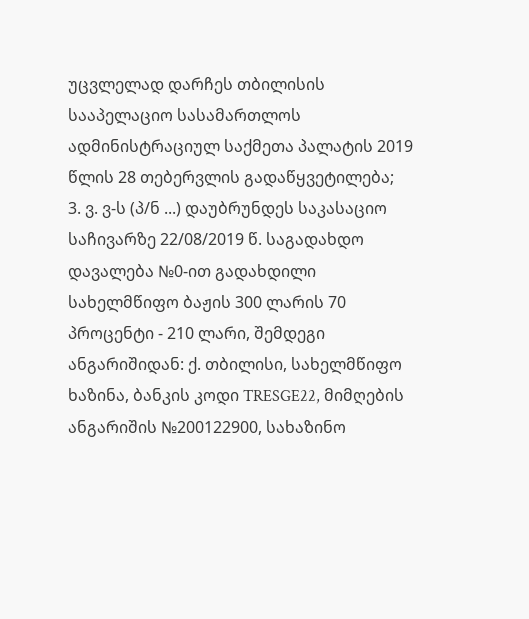უცვლელად დარჩეს თბილისის სააპელაციო სასამართლოს ადმინისტრაციულ საქმეთა პალატის 2019 წლის 28 თებერვლის გადაწყვეტილება;
3. ვ. ვ-ს (პ/ნ ...) დაუბრუნდეს საკასაციო საჩივარზე 22/08/2019 წ. საგადახდო დავალება №0-ით გადახდილი სახელმწიფო ბაჟის 300 ლარის 70 პროცენტი - 210 ლარი, შემდეგი ანგარიშიდან: ქ. თბილისი, სახელმწიფო ხაზინა, ბანკის კოდი TRESGE22, მიმღების ანგარიშის №200122900, სახაზინო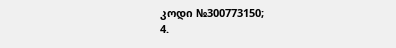კოდი №300773150;
4.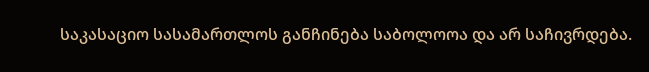საკასაციო სასამართლოს განჩინება საბოლოოა და არ საჩივრდება.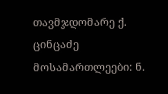თავმჯდომარე ქ. ცინცაძე
მოსამართლეები: ნ.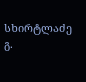სხირტლაძე
გ.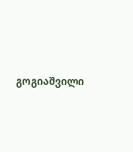გოგიაშვილი